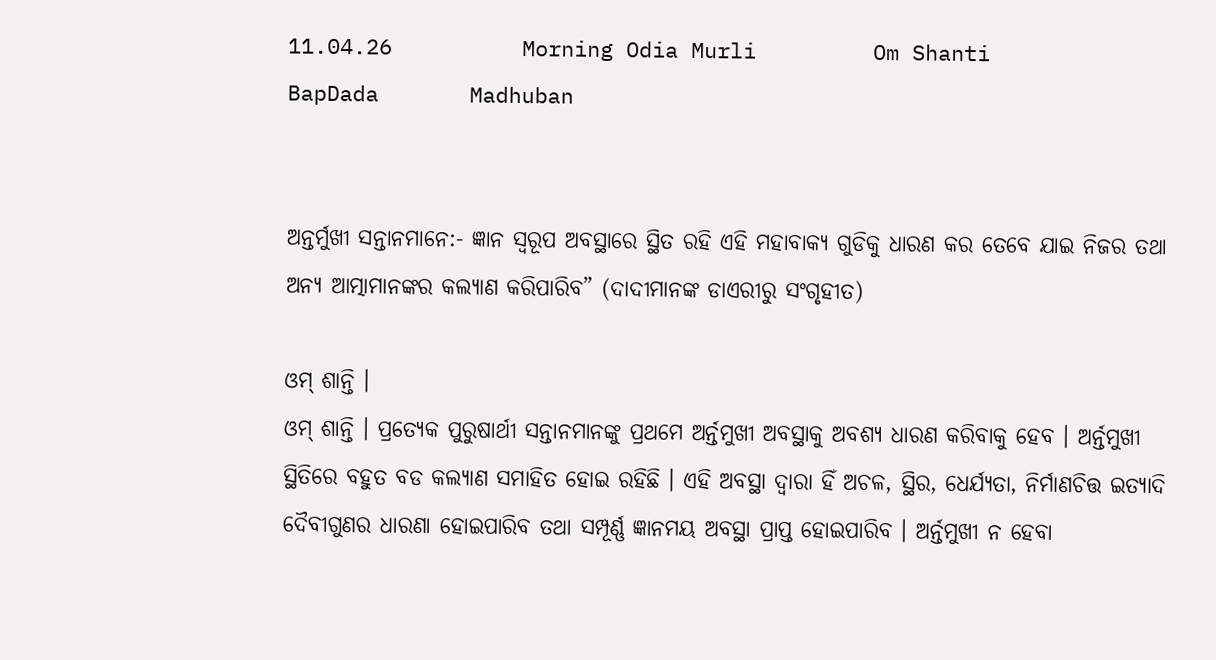11.04.26          Morning Odia Murli         Om Shanti         BapDada       Madhuban


ଅନ୍ତର୍ମୁଖୀ ସନ୍ତାନମାନେ:- ଜ୍ଞାନ ସ୍ୱରୂପ ଅବସ୍ଥାରେ ସ୍ଥିତ ରହି ଏହି ମହାବାକ୍ୟ ଗୁଡିକୁ ଧାରଣ କର ତେବେ ଯାଇ ନିଜର ତଥା ଅନ୍ୟ ଆତ୍ମାମାନଙ୍କର କଲ୍ୟାଣ କରିପାରିବ” (ଦାଦୀମାନଙ୍କ ଡାଏରୀରୁ ସଂଗୃହୀତ)

ଓମ୍ ଶାନ୍ତି ।
ଓମ୍ ଶାନ୍ତି । ପ୍ରତ୍ୟେକ ପୁରୁଷାର୍ଥୀ ସନ୍ତାନମାନଙ୍କୁ ପ୍ରଥମେ ଅର୍ନ୍ତମୁଖୀ ଅବସ୍ଥାକୁ ଅବଶ୍ୟ ଧାରଣ କରିବାକୁ ହେବ । ଅର୍ନ୍ତମୁଖୀ ସ୍ଥିତିରେ ବହୁତ ବଡ କଲ୍ୟାଣ ସମାହିତ ହୋଇ ରହିଛି । ଏହି ଅବସ୍ଥା ଦ୍ୱାରା ହିଁ ଅଚଳ, ସ୍ଥିର, ଧେର୍ଯ୍ୟତା, ନିର୍ମାଣଚିତ୍ତ ଇତ୍ୟାଦି ଦୈବୀଗୁଣର ଧାରଣା ହୋଇପାରିବ ତଥା ସମ୍ପୂର୍ଣ୍ଣ ଜ୍ଞାନମୟ ଅବସ୍ଥା ପ୍ରାପ୍ତ ହୋଇପାରିବ । ଅର୍ନ୍ତମୁଖୀ ନ ହେବା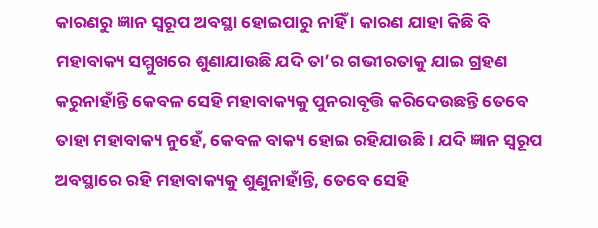କାରଣରୁ ଜ୍ଞାନ ସ୍ୱରୂପ ଅବସ୍ଥା ହୋଇପାରୁ ନାହିଁ । କାରଣ ଯାହା କିଛି ବି ମହାବାକ୍ୟ ସମ୍ମୁଖରେ ଶୁଣାଯାଉଛି ଯଦି ତା’ର ଗଭୀରତାକୁ ଯାଇ ଗ୍ରହଣ କରୁନାହାଁନ୍ତି କେବଳ ସେହି ମହାବାକ୍ୟକୁ ପୁନରାବୃତ୍ତି କରିଦେଉଛନ୍ତି ତେବେ ତାହା ମହାବାକ୍ୟ ନୁହେଁ, କେବଳ ବାକ୍ୟ ହୋଇ ରହିଯାଉଛି । ଯଦି ଜ୍ଞାନ ସ୍ୱରୂପ ଅବସ୍ଥାରେ ରହି ମହାବାକ୍ୟକୁ ଶୁଣୁନାହାଁନ୍ତି, ତେବେ ସେହି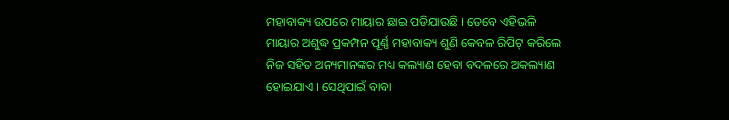ମହାବାକ୍ୟ ଉପରେ ମାୟାର ଛାଇ ପଡିଯାଉଛି । ତେବେ ଏହିଭଳି ମାୟାର ଅଶୁଦ୍ଧ ପ୍ରକମ୍ପନ ପୂର୍ଣ୍ଣ ମହାବାକ୍ୟ ଶୁଣି କେବଳ ରିପିଟ୍ କରିଲେ ନିଜ ସହିତ ଅନ୍ୟମାନଙ୍କର ମଧ୍ୟ କଲ୍ୟାଣ ହେବା ବଦଳରେ ଅକଲ୍ୟାଣ ହୋଇଯାଏ । ସେଥିପାଇଁ ବାବା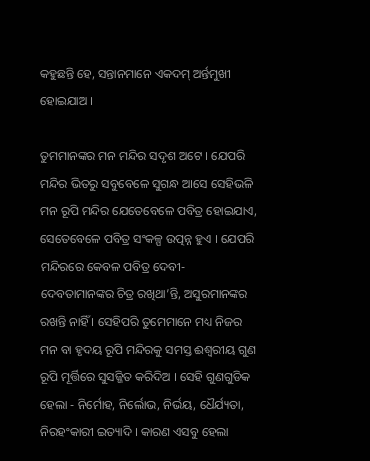କହୁଛନ୍ତି ହେ, ସନ୍ତାନମାନେ ଏକଦମ୍ ଅର୍ନ୍ତମୁଖୀ ହୋଇଯାଅ ।

ତୁମମାନଙ୍କର ମନ ମନ୍ଦିର ସଦୃଶ ଅଟେ । ଯେପରି ମନ୍ଦିର ଭିତରୁ ସବୁବେଳେ ସୁଗନ୍ଧ ଆସେ ସେହିଭଳି ମନ ରୂପି ମନ୍ଦିର ଯେତେବେଳେ ପବିତ୍ର ହୋଇଯାଏ, ସେତେବେଳେ ପବିତ୍ର ସଂକଳ୍ପ ଉତ୍ପନ୍ନ ହୁଏ । ଯେପରି ମନ୍ଦିରରେ କେବଳ ପବିତ୍ର ଦେବୀ-ଦେବତାମାନଙ୍କର ଚିତ୍ର ରଖିଥା’ନ୍ତି, ଅସୁରମାନଙ୍କର ରଖନ୍ତି ନାହିଁ । ସେହିପରି ତୁମେମାନେ ମଧ୍ୟ ନିଜର ମନ ବା ହୃଦୟ ରୂପି ମନ୍ଦିରକୁ ସମସ୍ତ ଈଶ୍ୱରୀୟ ଗୁଣ ରୂପି ମୂର୍ତ୍ତିରେ ସୁସଜ୍ଜିତ କରିଦିଅ । ସେହି ଗୁଣଗୁଡିକ ହେଲା - ନିର୍ମୋହ, ନିର୍ଲୋଭ, ନିର୍ଭୟ, ଧୈର୍ଯ୍ୟତା, ନିରହଂକାରୀ ଇତ୍ୟାଦି । କାରଣ ଏସବୁ ହେଲା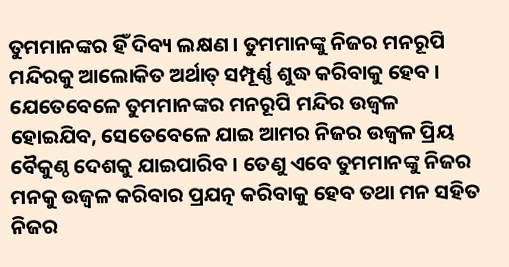ତୁମମାନଙ୍କର ହିଁ ଦିବ୍ୟ ଲକ୍ଷଣ । ତୁମମାନଙ୍କୁ ନିଜର ମନରୂପି ମନ୍ଦିରକୁ ଆଲୋକିତ ଅର୍ଥାତ୍ ସମ୍ପୂର୍ଣ୍ଣ ଶୁଦ୍ଧ କରିବାକୁ ହେବ । ଯେତେବେଳେ ତୁମମାନଙ୍କର ମନରୂପି ମନ୍ଦିର ଉଜ୍ୱଳ ହୋଇଯିବ, ସେତେବେଳେ ଯାଇ ଆମର ନିଜର ଉଜ୍ୱଳ ପ୍ରିୟ ବୈକୁଣ୍ଠ ଦେଶକୁ ଯାଇପାରିବ । ତେଣୁ ଏବେ ତୁମମାନଙ୍କୁ ନିଜର ମନକୁ ଉଜ୍ୱଳ କରିବାର ପ୍ରଯତ୍ନ କରିବାକୁ ହେବ ତଥା ମନ ସହିତ ନିଜର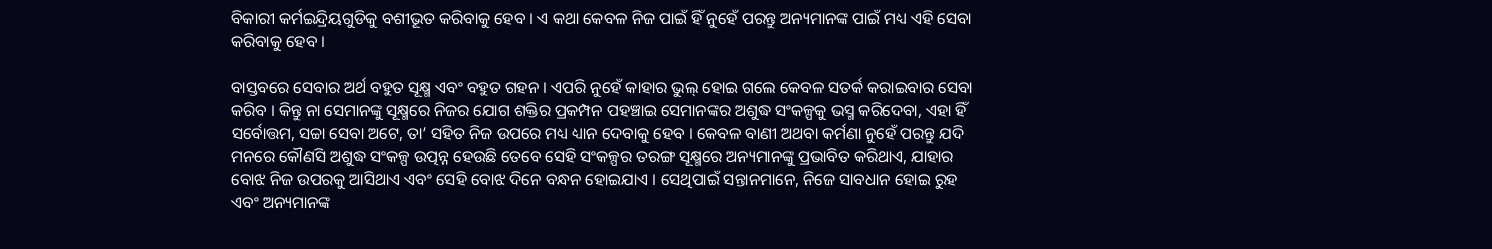ବିକାରୀ କର୍ମଇନ୍ଦ୍ରିୟଗୁଡିକୁ ବଶୀଭୂତ କରିବାକୁ ହେବ । ଏ କଥା କେବଳ ନିଜ ପାଇଁ ହିଁ ନୁହେଁ ପରନ୍ତୁ ଅନ୍ୟମାନଙ୍କ ପାଇଁ ମଧ୍ୟ ଏହି ସେବା କରିବାକୁ ହେବ ।

ବାସ୍ତବରେ ସେବାର ଅର୍ଥ ବହୁତ ସୂକ୍ଷ୍ମ ଏବଂ ବହୁତ ଗହନ । ଏପରି ନୁହେଁ କାହାର ଭୁଲ୍ ହୋଇ ଗଲେ କେବଳ ସତର୍କ କରାଇବାର ସେବା କରିବ । କିନ୍ତୁ ନା ସେମାନଙ୍କୁ ସୂକ୍ଷ୍ମରେ ନିଜର ଯୋଗ ଶକ୍ତିର ପ୍ରକମ୍ପନ ପହଞ୍ଚାଇ ସେମାନଙ୍କର ଅଶୁଦ୍ଧ ସଂକଳ୍ପକୁ ଭସ୍ମ କରିଦେବା, ଏହା ହିଁ ସର୍ବୋତ୍ତମ, ସଚ୍ଚା ସେବା ଅଟେ, ତା’ ସହିତ ନିଜ ଉପରେ ମଧ୍ୟ ଧ୍ୟାନ ଦେବାକୁ ହେବ । କେବଳ ବାଣୀ ଅଥବା କର୍ମଣା ନୁହେଁ ପରନ୍ତୁ ଯଦି ମନରେ କୌଣସି ଅଶୁଦ୍ଧ ସଂକଳ୍ପ ଉତ୍ପନ୍ନ ହେଉଛି ତେବେ ସେହି ସଂକଳ୍ପର ତରଙ୍ଗ ସୂକ୍ଷ୍ମରେ ଅନ୍ୟମାନଙ୍କୁ ପ୍ରଭାବିତ କରିଥାଏ, ଯାହାର ବୋଝ ନିଜ ଉପରକୁ ଆସିଥାଏ ଏବଂ ସେହି ବୋଝ ଦିନେ ବନ୍ଧନ ହୋଇଯାଏ । ସେଥିପାଇଁ ସନ୍ତାନମାନେ, ନିଜେ ସାବଧାନ ହୋଇ ରୁହ ଏବଂ ଅନ୍ୟମାନଙ୍କ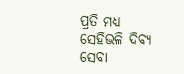ପ୍ରତି ମଧ୍ୟ ସେହିଭଳି ଦିବ୍ୟ ସେବା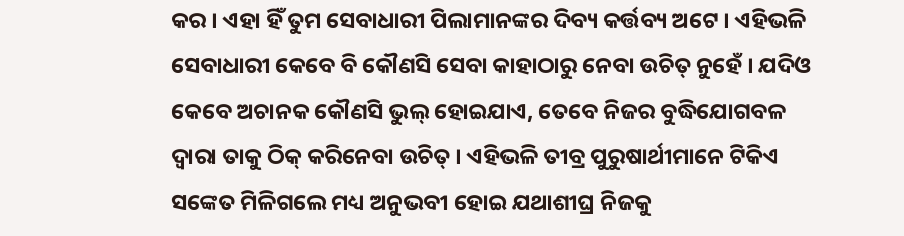କର । ଏହା ହିଁ ତୁମ ସେବାଧାରୀ ପିଲାମାନଙ୍କର ଦିବ୍ୟ କର୍ତ୍ତବ୍ୟ ଅଟେ । ଏହିଭଳି ସେବାଧାରୀ କେବେ ବି କୌଣସି ସେବା କାହାଠାରୁ ନେବା ଉଚିତ୍ ନୁହେଁ । ଯଦିଓ କେବେ ଅଚାନକ କୌଣସି ଭୁଲ୍ ହୋଇଯାଏ, ତେବେ ନିଜର ବୁଦ୍ଧିଯୋଗବଳ ଦ୍ୱାରା ତାକୁ ଠିକ୍ କରିନେବା ଉଚିତ୍ । ଏହିଭଳି ତୀବ୍ର ପୁରୁଷାର୍ଥୀମାନେ ଟିକିଏ ସଙ୍କେତ ମିଳିଗଲେ ମଧ୍ୟ ଅନୁଭବୀ ହୋଇ ଯଥାଶୀଘ୍ର ନିଜକୁ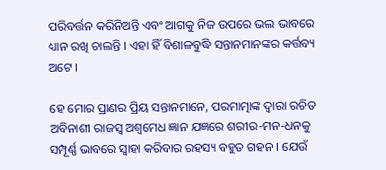ପରିବର୍ତ୍ତନ କରିନିଅନ୍ତି ଏବଂ ଆଗକୁ ନିଜ ଉପରେ ଭଲ ଭାବରେ ଧ୍ୟାନ ରଖି ଚାଲନ୍ତି । ଏହା ହିଁ ବିଶାଳବୁଦ୍ଧି ସନ୍ତାନମାନଙ୍କର କର୍ତ୍ତବ୍ୟ ଅଟେ ।

ହେ ମୋର ପ୍ରାଣର ପ୍ରିୟ ସନ୍ତାନମାନେ, ପରମାତ୍ମାଙ୍କ ଦ୍ୱାରା ରଚିତ ଅବିନାଶୀ ରାଜସ୍ୱ ଅଶ୍ୱମେଧ ଜ୍ଞାନ ଯଜ୍ଞରେ ଶରୀର-ମନ-ଧନକୁ ସମ୍ପୂର୍ଣ୍ଣ ଭାବରେ ସ୍ୱାହା କରିବାର ରହସ୍ୟ ବହୁତ ଗହନ । ଯେଉଁ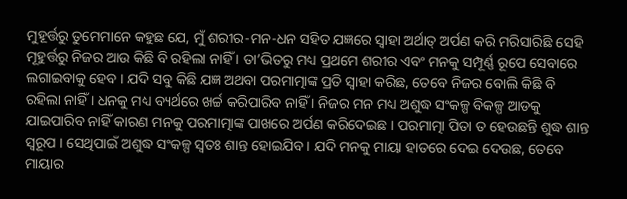ମୁହୂର୍ତ୍ତରୁ ତୁମେମାନେ କହୁଛ ଯେ, ମୁଁ ଶରୀର-ମନ-ଧନ ସହିତ ଯଜ୍ଞରେ ସ୍ୱାହା ଅର୍ଥାତ୍ ଅର୍ପଣ କରି ମରିସାରିଛି ସେହି ମୂହୁର୍ତ୍ତରୁ ନିଜର ଆଉ କିଛି ବି ରହିଲା ନାହିଁ । ତା’ଭିତରୁ ମଧ୍ୟ ପ୍ରଥମେ ଶରୀର ଏବଂ ମନକୁ ସମ୍ପୂର୍ଣ୍ଣ ରୂପେ ସେବାରେ ଲଗାଇବାକୁ ହେବ । ଯଦି ସବୁ କିଛି ଯଜ୍ଞ ଅଥବା ପରମାତ୍ମାଙ୍କ ପ୍ରତି ସ୍ୱାହା କରିଛ, ତେବେ ନିଜର ବୋଲି କିଛି ବି ରହିଲା ନାହିଁ । ଧନକୁ ମଧ୍ୟ ବ୍ୟର୍ଥରେ ଖର୍ଚ୍ଚ କରିପାରିବ ନାହିଁ । ନିଜର ମନ ମଧ୍ୟ ଅଶୁଦ୍ଧ ସଂକଳ୍ପ ବିକଳ୍ପ ଆଡକୁ ଯାଇପାରିବ ନାହିଁ କାରଣ ମନକୁ ପରମାତ୍ମାଙ୍କ ପାଖରେ ଅର୍ପଣ କରିଦେଇଛ । ପରମାତ୍ମା ପିତା ତ ହେଉଛନ୍ତି ଶୁଦ୍ଧ ଶାନ୍ତ ସ୍ୱରୂପ । ସେଥିପାଇଁ ଅଶୁଦ୍ଧ ସଂକଳ୍ପ ସ୍ୱତଃ ଶାନ୍ତ ହୋଇଯିବ । ଯଦି ମନକୁ ମାୟା ହାତରେ ଦେଇ ଦେଉଛ, ତେବେ ମାୟାର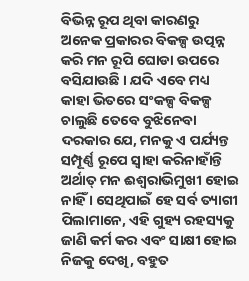ବିଭିନ୍ନ ରୂପ ଥିବା କାରଣରୁ ଅନେକ ପ୍ରକାରର ବିକଳ୍ପ ଉତ୍ପନ୍ନ କରି ମନ ରୂପି ଘୋଡା ଉପରେ ବସିଯାଉଛି । ଯଦି ଏବେ ମଧ୍ୟ କାହା ଭିତରେ ସଂକଳ୍ପ ବିକଳ୍ପ ଚାଲୁଛି ତେବେ ବୁଝିନେବା ଦରକାର ଯେ, ମନକୁ ଏ ପର୍ଯ୍ୟନ୍ତ ସମ୍ପୂର୍ଣ୍ଣ ରୂପେ ସ୍ୱାହା କରିନାହାଁନ୍ତି ଅର୍ଥାତ୍ ମନ ଈଶ୍ୱରାଭିମୁଖୀ ହୋଇ ନାହିଁ । ସେଥିପାଇଁ ହେ ସର୍ବ ତ୍ୟାଗୀ ପିଲାମାନେ, ଏହି ଗୁହ୍ୟ ରହସ୍ୟକୁ ଜାଣି କର୍ମ କର ଏବଂ ସାକ୍ଷୀ ହୋଇ ନିଜକୁ ଦେଖି, ବହୁତ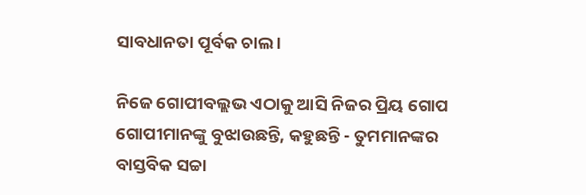ସାବଧାନତା ପୂର୍ବକ ଚାଲ ।

ନିଜେ ଗୋପୀବଲ୍ଲଭ ଏଠାକୁ ଆସି ନିଜର ପ୍ରିୟ ଗୋପ ଗୋପୀମାନଙ୍କୁ ବୁଝାଉଛନ୍ତି, କହୁଛନ୍ତି - ତୁମମାନଙ୍କର ବାସ୍ତବିକ ସଚ୍ଚା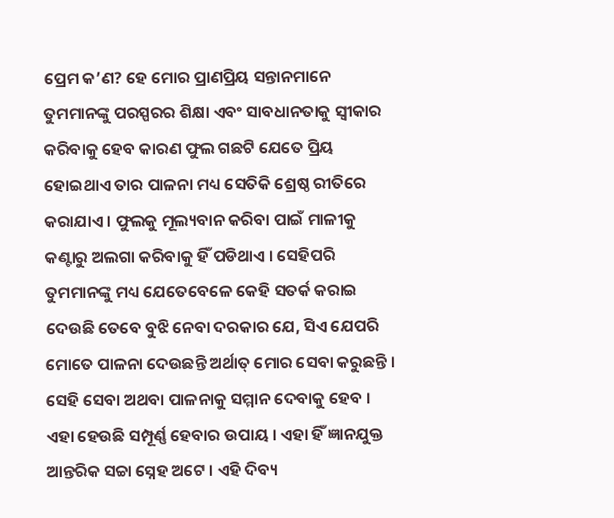ପ୍ରେମ କ’ଣ? ହେ ମୋର ପ୍ରାଣପ୍ରିୟ ସନ୍ତାନମାନେ ତୁମମାନଙ୍କୁ ପରସ୍ପରର ଶିକ୍ଷା ଏବଂ ସାବଧାନତାକୁ ସ୍ୱୀକାର କରିବାକୁ ହେବ କାରଣ ଫୁଲ ଗଛଟି ଯେତେ ପ୍ରିୟ ହୋଇଥାଏ ତାର ପାଳନା ମଧ୍ୟ ସେତିକି ଶ୍ରେଷ୍ଠ ରୀତିରେ କରାଯାଏ । ଫୁଲକୁ ମୂଲ୍ୟବାନ କରିବା ପାଇଁ ମାଳୀକୁ କଣ୍ଟାରୁ ଅଲଗା କରିବାକୁ ହିଁ ପଡିଥାଏ । ସେହିପରି ତୁମମାନଙ୍କୁ ମଧ୍ୟ ଯେତେବେଳେ କେହି ସତର୍କ କରାଇ ଦେଉଛି ତେବେ ବୁଝି ନେବା ଦରକାର ଯେ, ସିଏ ଯେପରି ମୋତେ ପାଳନା ଦେଉଛନ୍ତି ଅର୍ଥାତ୍ ମୋର ସେବା କରୁଛନ୍ତି । ସେହି ସେବା ଅଥବା ପାଳନାକୁ ସମ୍ମାନ ଦେବାକୁ ହେବ । ଏହା ହେଉଛି ସମ୍ପୂର୍ଣ୍ଣ ହେବାର ଉପାୟ । ଏହା ହିଁ ଜ୍ଞାନଯୁକ୍ତ ଆନ୍ତରିକ ସଚ୍ଚା ସ୍ନେହ ଅଟେ । ଏହି ଦିବ୍ୟ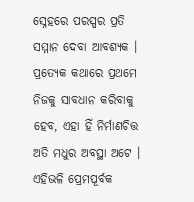ସ୍ନେହରେ ପରସ୍ପର ପ୍ରତି ସମ୍ମାନ ଦେବା ଆବଶ୍ୟକ । ପ୍ରତ୍ୟେକ କଥାରେ ପ୍ରଥମେ ନିଜକୁ ସାବଧାନ କରିବାକୁ ହେବ, ଏହା ହିଁ ନିର୍ମାଣଚିତ୍ତ ଅତି ମଧୁର ଅବସ୍ଥା ଅଟେ । ଏହିଭଳି ପ୍ରେମପୂର୍ବକ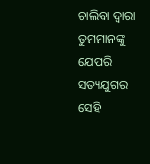ଚାଲିବା ଦ୍ୱାରା ତୁମମାନଙ୍କୁ ଯେପରି ସତ୍ୟଯୁଗର ସେହି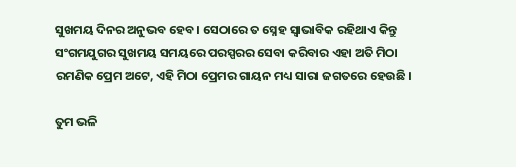ସୁଖମୟ ଦିନର ଅନୁଭବ ହେବ । ସେଠାରେ ତ ସ୍ନେହ ସ୍ୱାଭାବିକ ରହିଥାଏ କିନ୍ତୁ ସଂଗମଯୁଗର ସୁଖମୟ ସମୟରେ ପରସ୍ପରର ସେବା କରିବାର ଏହା ଅତି ମିଠା ରମଣିକ ପ୍ରେମ ଅଟେ, ଏହି ମିଠା ପ୍ରେମର ଗାୟନ ମଧ୍ୟ ସାରା ଜଗତରେ ହେଉଛି ।

ତୁମ ଭଳି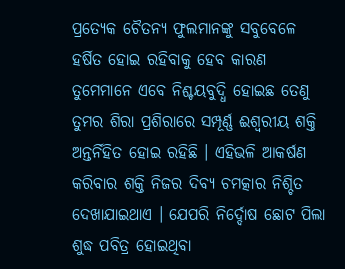ପ୍ରତ୍ୟେକ ଚୈତନ୍ୟ ଫୁଲମାନଙ୍କୁ ସବୁବେଳେ ହର୍ଷିତ ହୋଇ ରହିବାକୁ ହେବ କାରଣ ତୁମେମାନେ ଏବେ ନିଶ୍ଚୟବୁଦ୍ଧି ହୋଇଛ ତେଣୁ ତୁମର ଶିରା ପ୍ରଶିରାରେ ସମ୍ପୂର୍ଣ୍ଣ ଈଶ୍ୱରୀୟ ଶକ୍ତି ଅନ୍ତର୍ନିହିତ ହୋଇ ରହିଛି । ଏହିଭଳି ଆକର୍ଷଣ କରିବାର ଶକ୍ତି ନିଜର ଦିବ୍ୟ ଚମତ୍କାର ନିଶ୍ଚିତ ଦେଖାଯାଇଥାଏ । ଯେପରି ନିର୍ଦ୍ଦୋଷ ଛୋଟ ପିଲା ଶୁଦ୍ଧ ପବିତ୍ର ହୋଇଥିବା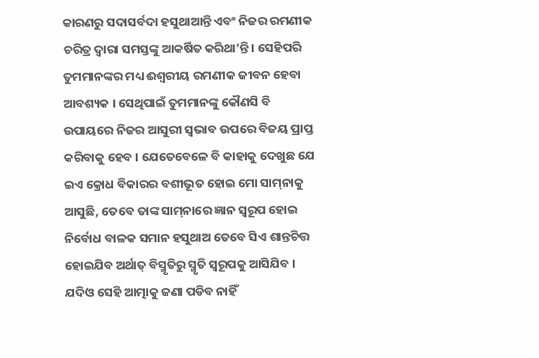କାରଣରୁ ସଦାସର୍ବଦା ହସୁଥାଆନ୍ତି ଏବଂ ନିଜର ରମଣୀକ ଚରିତ୍ର ଦ୍ୱାରା ସମସ୍ତଙ୍କୁ ଆକର୍ଷିତ କରିଥା’ନ୍ତି । ସେହିପରି ତୁମମାନଙ୍କର ମଧ୍ୟ ଈଶ୍ୱରୀୟ ରମଣୀକ ଜୀବନ ହେବା ଆବଶ୍ୟକ । ସେଥିପାଇଁ ତୁମମାନଙ୍କୁ କୌଣସି ବି ଉପାୟରେ ନିଜର ଆସୁରୀ ସ୍ୱଭାବ ଉପରେ ବିଜୟ ପ୍ରାପ୍ତ କରିବାକୁ ହେବ । ଯେତେବେଳେ ବି କାହାକୁ ଦେଖୁଛ ଯେ ଇଏ କ୍ରୋଧ ବିକାରର ବଶୀଭୂତ ହୋଇ ମୋ ସାମ୍‌ନାକୁ ଆସୁଛି, ତେବେ ତାଙ୍କ ସାମ୍‌ନାରେ ଜ୍ଞାନ ସ୍ୱରୂପ ହୋଇ ନିର୍ବୋଧ ବାଳକ ସମାନ ହସୁଥାଅ ତେବେ ସିଏ ଶାନ୍ତଚିତ୍ତ ହୋଇଯିବ ଅର୍ଥାତ୍ ବିସ୍ମୃତିରୁ ସ୍ମୃତି ସ୍ୱରୂପକୁ ଆସିଯିବ । ଯଦିଓ ସେହି ଆତ୍ମାକୁ ଜଣା ପଡିବ ନାହିଁ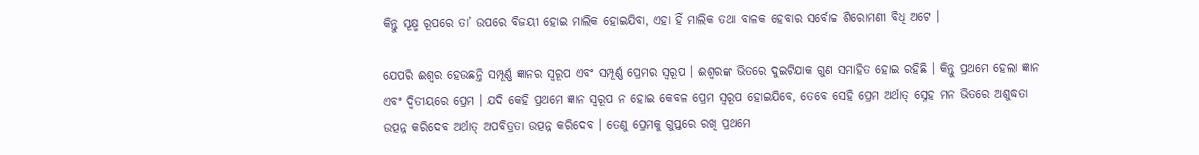କିନ୍ତୁ ସୂକ୍ଷ୍ମ ରୂପରେ ତା’ ଉପରେ ବିଜୟୀ ହୋଇ ମାଲିକ ହୋଇଯିବା, ଏହା ହିଁ ମାଲିକ ତଥା ବାଳକ ହେବାର ସର୍ବୋଚ୍ଚ ଶିରୋମଣୀ ବିଧି ଅଟେ ।

ଯେପରି ଈଶ୍ୱର ହେଉଛନ୍ତି ସମ୍ପୂର୍ଣ୍ଣ ଜ୍ଞାନର ସ୍ୱରୂପ ଏବଂ ସମ୍ପୂର୍ଣ୍ଣ ପ୍ରେମର ସ୍ୱରୂପ । ଈଶ୍ୱରଙ୍କ ଭିତରେ ଦୁଇଟିଯାକ ଗୁଣ ସମାହିତ ହୋଇ ରହିଛି । କିନ୍ତୁ ପ୍ରଥମେ ହେଲା ଜ୍ଞାନ ଏବଂ ଦ୍ୱିତୀୟରେ ପ୍ରେମ । ଯଦି କେହି ପ୍ରଥମେ ଜ୍ଞାନ ସ୍ୱରୂପ ନ ହୋଇ କେବଳ ପ୍ରେମ ସ୍ୱରୂପ ହୋଇଯିବେ, ତେବେ ସେହି ପ୍ରେମ ଅର୍ଥାତ୍ ସ୍ନେହ ମନ ଭିତରେ ଅଶୁଦ୍ଧତା ଉତ୍ପନ୍ନ କରିଦେବ ଅର୍ଥାତ୍ ଅପବିତ୍ରତା ଉତ୍ପନ୍ନ କରିଦେବ । ତେଣୁ ପ୍ରେମକୁ ଗୁପ୍ତରେ ରଖି ପ୍ରଥମେ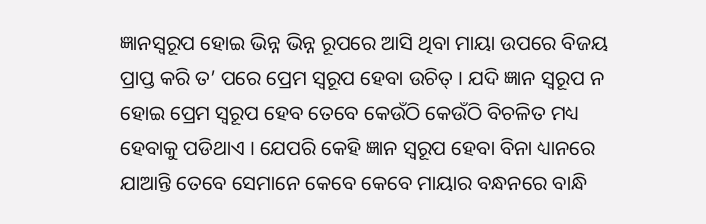ଜ୍ଞାନସ୍ୱରୂପ ହୋଇ ଭିନ୍ନ ଭିନ୍ନ ରୂପରେ ଆସି ଥିବା ମାୟା ଉପରେ ବିଜୟ ପ୍ରାପ୍ତ କରି ତ’ ପରେ ପ୍ରେମ ସ୍ୱରୂପ ହେବା ଉଚିତ୍ । ଯଦି ଜ୍ଞାନ ସ୍ୱରୂପ ନ ହୋଇ ପ୍ରେମ ସ୍ୱରୂପ ହେବ ତେବେ କେଉଁଠି କେଉଁଠି ବିଚଳିତ ମଧ୍ୟ ହେବାକୁ ପଡିଥାଏ । ଯେପରି କେହି ଜ୍ଞାନ ସ୍ୱରୂପ ହେବା ବିନା ଧ୍ୟାନରେ ଯାଆନ୍ତି ତେବେ ସେମାନେ କେବେ କେବେ ମାୟାର ବନ୍ଧନରେ ବାନ୍ଧି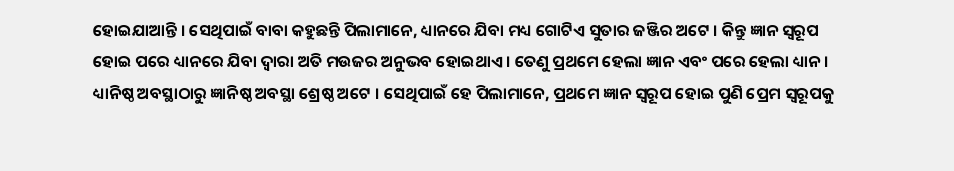ହୋଇଯାଆନ୍ତି । ସେଥିପାଇଁ ବାବା କହୁଛନ୍ତି ପିଲାମାନେ, ଧ୍ୟାନରେ ଯିବା ମଧ୍ୟ ଗୋଟିଏ ସୁତାର ଜଞ୍ଜିର ଅଟେ । କିନ୍ତୁ ଜ୍ଞାନ ସ୍ୱରୂପ ହୋଇ ପରେ ଧ୍ୟାନରେ ଯିବା ଦ୍ୱାରା ଅତି ମଉଜର ଅନୁଭବ ହୋଇଥାଏ । ତେଣୁ ପ୍ରଥମେ ହେଲା ଜ୍ଞାନ ଏବଂ ପରେ ହେଲା ଧ୍ୟାନ । ଧ୍ୟାନିଷ୍ଠ ଅବସ୍ଥାଠାରୁ ଜ୍ଞାନିଷ୍ଠ ଅବସ୍ଥା ଶ୍ରେଷ୍ଠ ଅଟେ । ସେଥିପାଇଁ ହେ ପିଲାମାନେ, ପ୍ରଥମେ ଜ୍ଞାନ ସ୍ୱରୂପ ହୋଇ ପୁଣି ପ୍ରେମ ସ୍ୱରୂପକୁ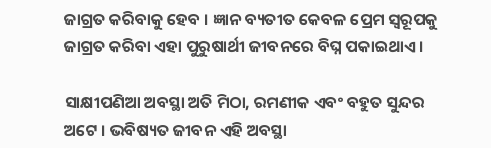ଜାଗ୍ରତ କରିବାକୁ ହେବ । ଜ୍ଞାନ ବ୍ୟତୀତ କେବଳ ପ୍ରେମ ସ୍ୱରୂପକୁ ଜାଗ୍ରତ କରିବା ଏହା ପୁରୁଷାର୍ଥୀ ଜୀବନରେ ବିଘ୍ନ ପକାଇଥାଏ ।

ସାକ୍ଷୀପଣିଆ ଅବସ୍ଥା ଅତି ମିଠା, ରମଣୀକ ଏବଂ ବହୁତ ସୁନ୍ଦର ଅଟେ । ଭବିଷ୍ୟତ ଜୀବନ ଏହି ଅବସ୍ଥା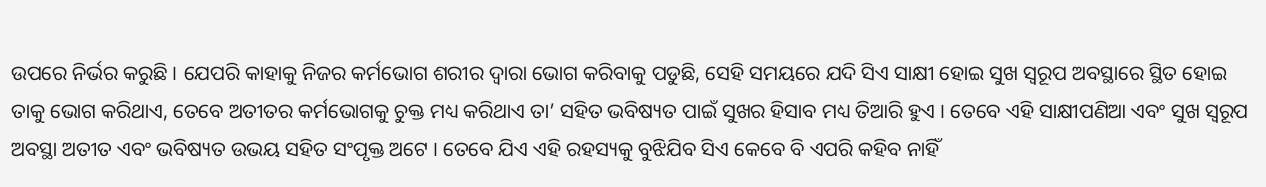ଉପରେ ନିର୍ଭର କରୁଛି । ଯେପରି କାହାକୁ ନିଜର କର୍ମଭୋଗ ଶରୀର ଦ୍ୱାରା ଭୋଗ କରିବାକୁ ପଡୁଛି, ସେହି ସମୟରେ ଯଦି ସିଏ ସାକ୍ଷୀ ହୋଇ ସୁଖ ସ୍ୱରୂପ ଅବସ୍ଥାରେ ସ୍ଥିତ ହୋଇ ତାକୁ ଭୋଗ କରିଥାଏ, ତେବେ ଅତୀତର କର୍ମଭୋଗକୁ ଚୁକ୍ତ ମଧ୍ୟ କରିଥାଏ ତା’ ସହିତ ଭବିଷ୍ୟତ ପାଇଁ ସୁଖର ହିସାବ ମଧ୍ୟ ତିଆରି ହୁଏ । ତେବେ ଏହି ସାକ୍ଷୀପଣିଆ ଏବଂ ସୁଖ ସ୍ୱରୂପ ଅବସ୍ଥା ଅତୀତ ଏବଂ ଭବିଷ୍ୟତ ଉଭୟ ସହିତ ସଂପୃକ୍ତ ଅଟେ । ତେବେ ଯିଏ ଏହି ରହସ୍ୟକୁ ବୁଝିଯିବ ସିଏ କେବେ ବି ଏପରି କହିବ ନାହିଁ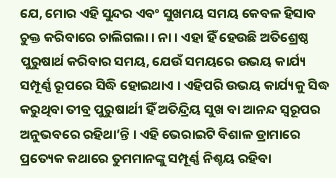ଯେ, ମୋର ଏହି ସୁନ୍ଦର ଏବଂ ସୁଖମୟ ସମୟ କେବଳ ହିସାବ ଚୁକ୍ତ କରିବାରେ ଚାଲିଗଲା । ନା । ଏହା ହିଁ ହେଉଛି ଅତିଶ୍ରେଷ୍ଠ ପୁରୁଷାର୍ଥ କରିବାର ସମୟ, ଯେଉଁ ସମୟରେ ଉଭୟ କାର୍ଯ୍ୟ ସମ୍ପୂର୍ଣ୍ଣ ରୂପରେ ସିଦ୍ଧି ହୋଇଥାଏ । ଏହିପରି ଉଭୟ କାର୍ଯ୍ୟକୁ ସିଦ୍ଧ କରୁଥିବା ତୀବ୍ର ପୁରୁଷାର୍ଥୀ ହିଁ ଅତିନ୍ଦ୍ରିୟ ସୁଖ ବା ଆନନ୍ଦ ସ୍ୱରୂପର ଅନୁଭବରେ ରହିଥା’ନ୍ତି । ଏହି ଭେରାଇଟି ବିଶାଳ ଡ୍ରାମାରେ ପ୍ରତ୍ୟେକ କଥାରେ ତୁମମାନଙ୍କୁ ସମ୍ପୂର୍ଣ୍ଣ ନିଶ୍ଚୟ ରହିବା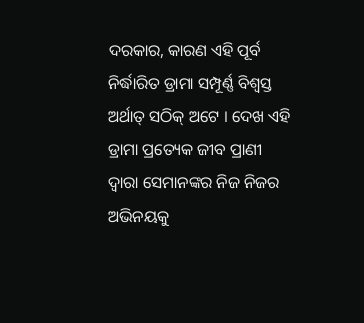ଦରକାର, କାରଣ ଏହି ପୂର୍ବ ନିର୍ଦ୍ଧାରିତ ଡ୍ରାମା ସମ୍ପୂର୍ଣ୍ଣ ବିଶ୍ୱସ୍ତ ଅର୍ଥାତ୍ ସଠିକ୍ ଅଟେ । ଦେଖ ଏହି ଡ୍ରାମା ପ୍ରତ୍ୟେକ ଜୀବ ପ୍ରାଣୀ ଦ୍ୱାରା ସେମାନଙ୍କର ନିଜ ନିଜର ଅଭିନୟକୁ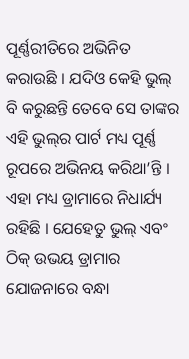ପୂର୍ଣ୍ଣରୀତିରେ ଅଭିନିତ କରାଉଛି । ଯଦିଓ କେହି ଭୁଲ୍ ବି କରୁଛନ୍ତି ତେବେ ସେ ତାଙ୍କର ଏହି ଭୁଲ୍‌ର ପାର୍ଟ ମଧ୍ୟ ପୂର୍ଣ୍ଣ ରୂପରେ ଅଭିନୟ କରିଥା’ନ୍ତି । ଏହା ମଧ୍ୟ ଡ୍ରାମାରେ ନିଧାର୍ଯ୍ୟ ରହିଛି । ଯେହେତୁ ଭୁଲ୍ ଏବଂ ଠିକ୍ ଉଭୟ ଡ୍ରାମାର ଯୋଜନାରେ ବନ୍ଧା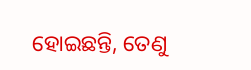ହୋଇଛନ୍ତି, ତେଣୁ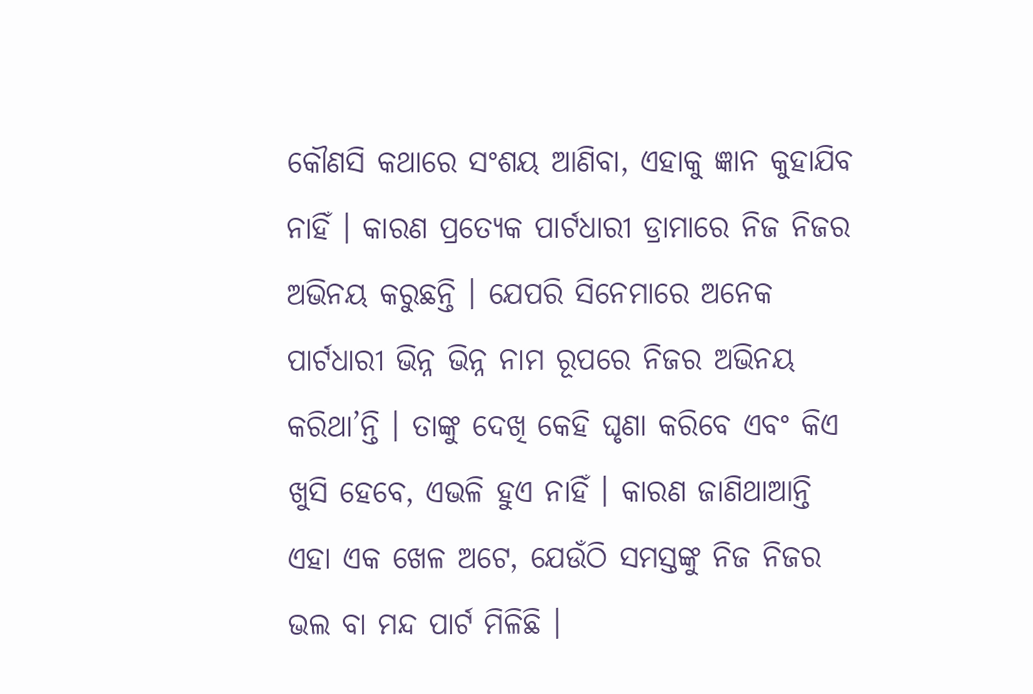କୌଣସି କଥାରେ ସଂଶୟ ଆଣିବା, ଏହାକୁ ଜ୍ଞାନ କୁହାଯିବ ନାହିଁ । କାରଣ ପ୍ରତ୍ୟେକ ପାର୍ଟଧାରୀ ଡ୍ରାମାରେ ନିଜ ନିଜର ଅଭିନୟ କରୁଛନ୍ତି । ଯେପରି ସିନେମାରେ ଅନେକ ପାର୍ଟଧାରୀ ଭିନ୍ନ ଭିନ୍ନ ନାମ ରୂପରେ ନିଜର ଅଭିନୟ କରିଥା’ନ୍ତି । ତାଙ୍କୁ ଦେଖି କେହି ଘୃଣା କରିବେ ଏବଂ କିଏ ଖୁସି ହେବେ, ଏଭଳି ହୁଏ ନାହିଁ । କାରଣ ଜାଣିଥାଆନ୍ତି ଏହା ଏକ ଖେଳ ଅଟେ, ଯେଉଁଠି ସମସ୍ତଙ୍କୁ ନିଜ ନିଜର ଭଲ ବା ମନ୍ଦ ପାର୍ଟ ମିଳିଛି ।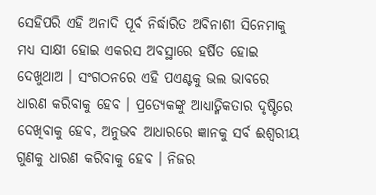ସେହିପରି ଏହି ଅନାଦି ପୂର୍ବ ନିର୍ଦ୍ଧାରିତ ଅବିନାଶୀ ସିନେମାକୁ ମଧ୍ୟ ସାକ୍ଷୀ ହୋଇ ଏକରସ ଅବସ୍ଥାରେ ହର୍ଷିତ ହୋଇ ଦେଖୁଥାଅ । ସଂଗଠନରେ ଏହି ପଏଣ୍ଟକୁ ଭଲ ଭାବରେ ଧାରଣ କରିବାକୁ ହେବ । ପ୍ରତ୍ୟେକଙ୍କୁ ଆଧ୍ୟାତ୍ମିକତାର ଦୃଷ୍ଟିରେ ଦେଖିବାକୁ ହେବ, ଅନୁଭବ ଆଧାରରେ ଜ୍ଞାନକୁ ସର୍ବ ଈଶ୍ୱରୀୟ ଗୁଣକୁ ଧାରଣ କରିବାକୁ ହେବ । ନିଜର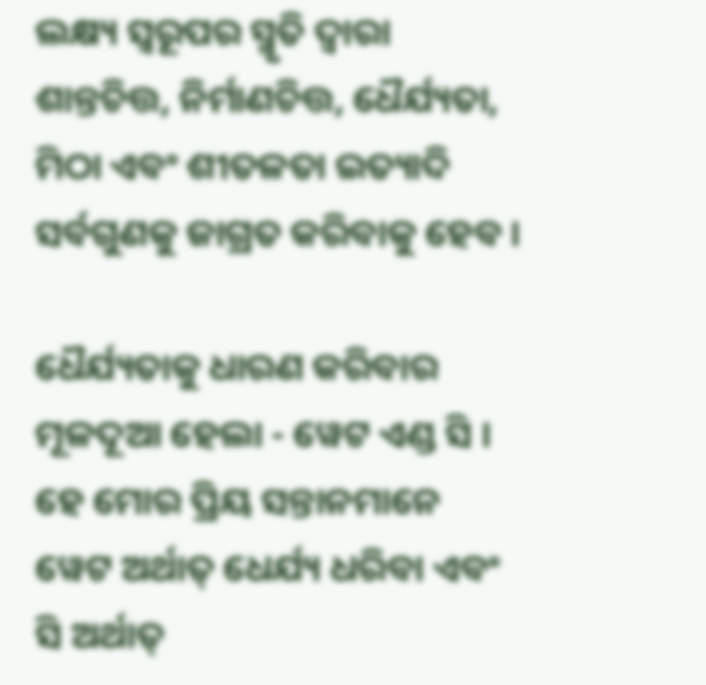ଲକ୍ଷ୍ୟ ସ୍ୱରୂପର ସ୍ମୃତି ଦ୍ୱାରା ଶାନ୍ତଚିତ୍ତ, ନିର୍ମାଣଚିତ୍ତ, ଧୈର୍ଯ୍ୟତା, ମିଠା ଏବଂ ଶୀତଳତା ଇତ୍ୟାଦି ସର୍ବଗୁଣକୁ ଜାଗ୍ରତ କରିବାକୁ ହେବ ।

ଧୈର୍ଯ୍ୟତାକୁ ଧାରଣ କରିବାର ମୂଳଦୂଆ ହେଲା - ୱେଟ ଏଣ୍ଡ ସି । ହେ ମୋର ପ୍ରିୟ ସନ୍ତାନମାନେ ୱେଟ ଅର୍ଥାତ୍ ଧେର୍ଯ୍ୟ ଧରିବା ଏବଂ ସି ଅର୍ଥାତ୍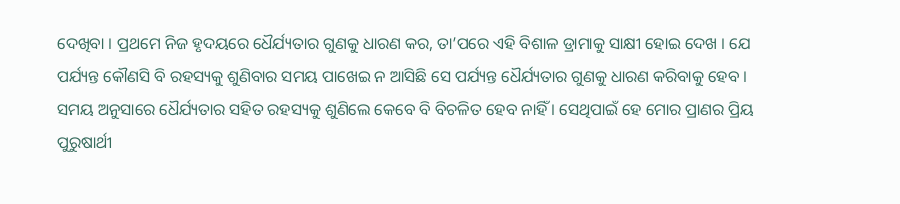ଦେଖିବା । ପ୍ରଥମେ ନିଜ ହୃଦୟରେ ଧୈର୍ଯ୍ୟତାର ଗୁଣକୁ ଧାରଣ କର, ତା’ପରେ ଏହି ବିଶାଳ ଡ୍ରାମାକୁ ସାକ୍ଷୀ ହୋଇ ଦେଖ । ଯେ ପର୍ଯ୍ୟନ୍ତ କୌଣସି ବି ରହସ୍ୟକୁ ଶୁଣିବାର ସମୟ ପାଖେଇ ନ ଆସିଛି ସେ ପର୍ଯ୍ୟନ୍ତ ଧୈର୍ଯ୍ୟତାର ଗୁଣକୁ ଧାରଣ କରିବାକୁ ହେବ । ସମୟ ଅନୁସାରେ ଧୈର୍ଯ୍ୟତାର ସହିତ ରହସ୍ୟକୁ ଶୁଣିଲେ କେବେ ବି ବିଚଳିତ ହେବ ନାହିଁ । ସେଥିପାଇଁ ହେ ମୋର ପ୍ରାଣର ପ୍ରିୟ ପୁରୁଷାର୍ଥୀ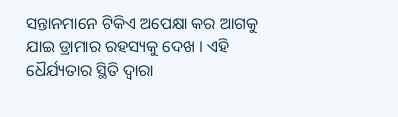ସନ୍ତାନମାନେ ଟିକିଏ ଅପେକ୍ଷା କର ଆଗକୁ ଯାଇ ଡ୍ରାମାର ରହସ୍ୟକୁ ଦେଖ । ଏହି ଧୈର୍ଯ୍ୟତାର ସ୍ଥିତି ଦ୍ୱାରା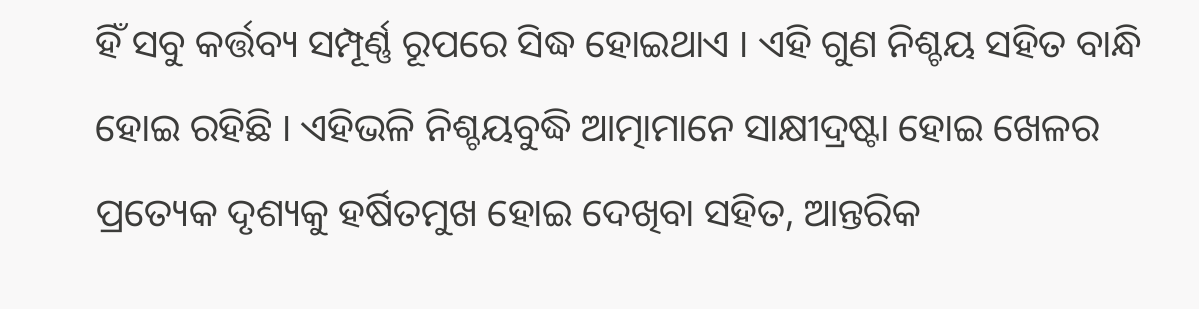ହିଁ ସବୁ କର୍ତ୍ତବ୍ୟ ସମ୍ପୂର୍ଣ୍ଣ ରୂପରେ ସିଦ୍ଧ ହୋଇଥାଏ । ଏହି ଗୁଣ ନିଶ୍ଚୟ ସହିତ ବାନ୍ଧି ହୋଇ ରହିଛି । ଏହିଭଳି ନିଶ୍ଚୟବୁଦ୍ଧି ଆତ୍ମାମାନେ ସାକ୍ଷୀଦ୍ରଷ୍ଟା ହୋଇ ଖେଳର ପ୍ରତ୍ୟେକ ଦୃଶ୍ୟକୁ ହର୍ଷିତମୁଖ ହୋଇ ଦେଖିବା ସହିତ, ଆନ୍ତରିକ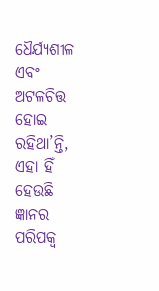ଧୈର୍ଯ୍ୟଶୀଳ ଏବଂ ଅଟଳଚିତ୍ତ ହୋଇ ରହିଥା’ନ୍ତି, ଏହା ହିଁ ହେଉଛି ଜ୍ଞାନର ପରିପକ୍ୱ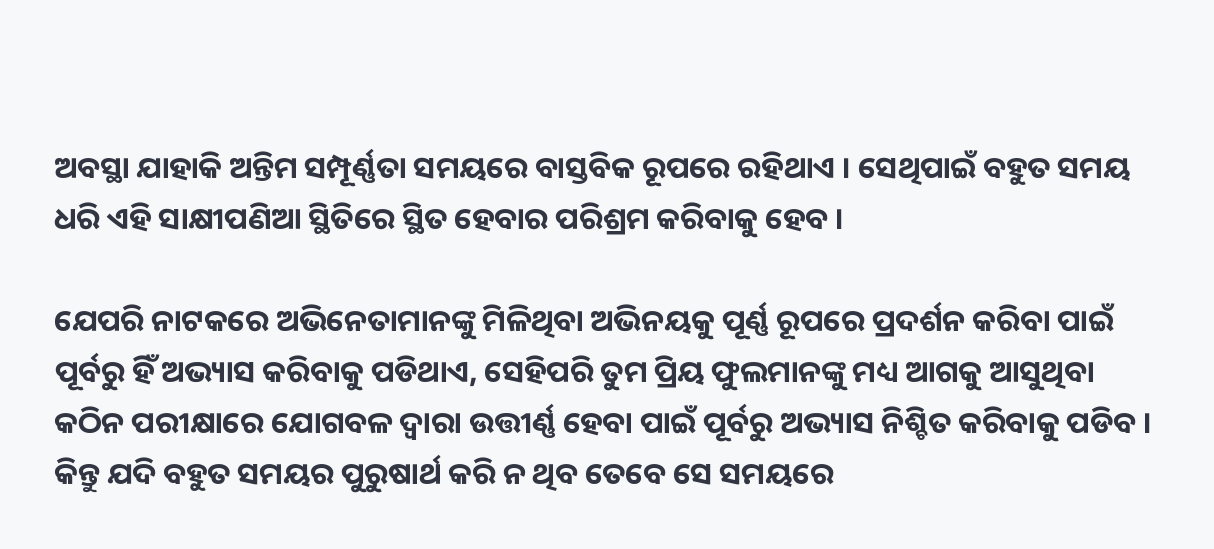ଅବସ୍ଥା ଯାହାକି ଅନ୍ତିମ ସମ୍ପୂର୍ଣ୍ଣତା ସମୟରେ ବାସ୍ତବିକ ରୂପରେ ରହିଥାଏ । ସେଥିପାଇଁ ବହୁତ ସମୟ ଧରି ଏହି ସାକ୍ଷୀପଣିଆ ସ୍ଥିତିରେ ସ୍ଥିତ ହେବାର ପରିଶ୍ରମ କରିବାକୁ ହେବ ।

ଯେପରି ନାଟକରେ ଅଭିନେତାମାନଙ୍କୁ ମିଳିଥିବା ଅଭିନୟକୁ ପୂର୍ଣ୍ଣ ରୂପରେ ପ୍ରଦର୍ଶନ କରିବା ପାଇଁ ପୂର୍ବରୁ ହିଁ ଅଭ୍ୟାସ କରିବାକୁ ପଡିଥାଏ, ସେହିପରି ତୁମ ପ୍ରିୟ ଫୁଲମାନଙ୍କୁ ମଧ୍ୟ ଆଗକୁ ଆସୁଥିବା କଠିନ ପରୀକ୍ଷାରେ ଯୋଗବଳ ଦ୍ୱାରା ଉତ୍ତୀର୍ଣ୍ଣ ହେବା ପାଇଁ ପୂର୍ବରୁ ଅଭ୍ୟାସ ନିଶ୍ଚିତ କରିବାକୁ ପଡିବ । କିନ୍ତୁ ଯଦି ବହୁତ ସମୟର ପୁରୁଷାର୍ଥ କରି ନ ଥିବ ତେବେ ସେ ସମୟରେ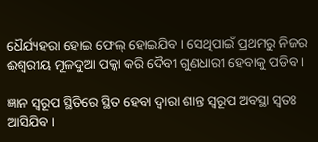ଧୈର୍ଯ୍ୟହରା ହୋଇ ଫେଲ୍ ହୋଇଯିବ । ସେଥିପାଇଁ ପ୍ରଥମରୁ ନିଜର ଈଶ୍ୱରୀୟ ମୂଳଦୁଆ ପକ୍କା କରି ଦୈବୀ ଗୁଣଧାରୀ ହେବାକୁ ପଡିବ ।

ଜ୍ଞାନ ସ୍ୱରୂପ ସ୍ଥିତିରେ ସ୍ଥିତ ହେବା ଦ୍ୱାରା ଶାନ୍ତ ସ୍ୱରୂପ ଅବସ୍ଥା ସ୍ୱତଃ ଆସିଯିବ ।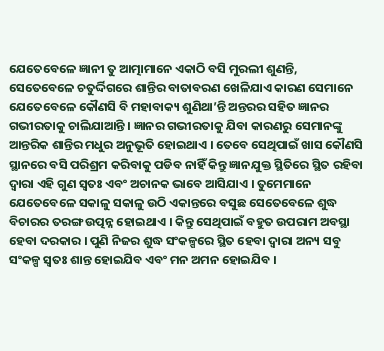ଯେତେବେଳେ ଜ୍ଞାନୀ ତୁ ଆତ୍ମାମାନେ ଏକାଠି ବସି ମୁରଲୀ ଶୁଣନ୍ତି, ସେତେବେଳେ ଚତୁର୍ଦ୍ଦିଗରେ ଶାନ୍ତିର ବାତାବରଣ ଖେଳିଯାଏ କାରଣ ସେମାନେ ଯେତେବେଳେ କୌଣସି ବି ମହାବାକ୍ୟ ଶୁଣିଥା’ନ୍ତି ଅନ୍ତରର ସହିତ ଜ୍ଞାନର ଗଭୀରତାକୁ ଚାଲିଯାଆନ୍ତି । ଜ୍ଞାନର ଗଭୀରତାକୁ ଯିବା କାରଣରୁ ସେମାନଙ୍କୁ ଆନ୍ତରିକ ଶାନ୍ତିର ମଧୁର ଅନୁଭୂତି ହୋଇଥାଏ । ତେବେ ସେଥିପାଇଁ ଖାସ କୌଣସି ସ୍ଥାନରେ ବସି ପରିଶ୍ରମ କରିବାକୁ ପଡିବ ନାହିଁ କିନ୍ତୁ ଜ୍ଞାନଯୁକ୍ତ ସ୍ଥିତିରେ ସ୍ଥିତ ରହିବା ଦ୍ୱାରା ଏହି ଗୁଣ ସ୍ୱତଃ ଏବଂ ଅଚାନକ ଭାବେ ଆସିଯାଏ । ତୁମେମାନେ ଯେତେବେଳେ ସକାଳୁ ସକାଳୁ ଉଠି ଏକାନ୍ତରେ ବସୁଛ ସେତେବେଳେ ଶୁଦ୍ଧ ବିଚାରର ତରଙ୍ଗ ଉତ୍ପନ୍ନ ହୋଇଥାଏ । କିନ୍ତୁ ସେଥିପାଇଁ ବହୁତ ଉପରାମ ଅବସ୍ଥା ହେବା ଦରକାର । ପୁଣି ନିଜର ଶୁଦ୍ଧ ସଂକଳ୍ପରେ ସ୍ଥିତ ହେବା ଦ୍ୱାରା ଅନ୍ୟ ସବୁ ସଂକଳ୍ପ ସ୍ୱତଃ ଶାନ୍ତ ହୋଇଯିବ ଏବଂ ମନ ଅମନ ହୋଇଯିବ ।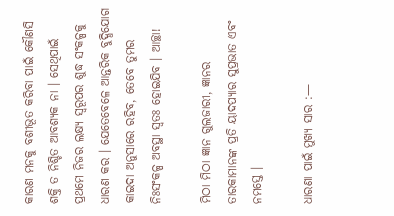କାରଣ ମନକୁ ବଶୀଭୂତ କରିବା ପାଇଁ କୌଣସି ଶକ୍ତି ତ ନିଶ୍ଚିତ ଆବଶ୍ୟକ ନା । ସେଥିପାଇଁ ପ୍ରଥମେ ନିଜର ଲକ୍ଷ୍ୟ ସ୍ୱରୂପର ଶୁଦ୍ଧ ସଂକଳ୍ପକୁ ଧାରଣ କର । ଯେତେବେଳେ ଆନ୍ତରିକ ବୁଦ୍ଧିଯୋଗ କାଇଦା ଅନୁସାରେ ରହିବ, ତେବେ ତୁମର ନିଃସଂକଳ୍ପ ଅବସ୍ଥା ସ୍ୱତଃ ହୋଇଯିବ । ଆଚ୍ଛା!

ମିଠା ମିଠା ଜ୍ଞାନ ଗୁଲଜାରୀ, ଜ୍ଞାନର ତାରକାମାନଙ୍କ ପ୍ରତି ୟାଦପ୍ୟାର ସୁପ୍ରଭାତ ଏବଂ ନମସ୍ତେ ।

ଧାରଣା ପାଇଁ ମୁଖ୍ୟ ସାର :—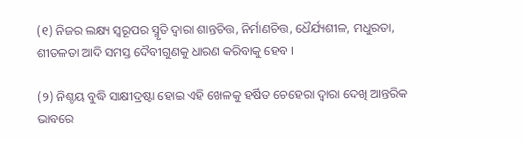(୧) ନିଜର ଲକ୍ଷ୍ୟ ସ୍ୱରୂପର ସ୍ମୃତି ଦ୍ୱାରା ଶାନ୍ତଚିତ୍ତ, ନିର୍ମାଣଚିତ୍ତ, ଧୈର୍ଯ୍ୟଶୀଳ, ମଧୁରତା, ଶୀତଳତା ଆଦି ସମସ୍ତ ଦୈବୀଗୁଣକୁ ଧାରଣ କରିବାକୁ ହେବ ।

(୨) ନିଶ୍ଚୟ ବୁଦ୍ଧି ସାକ୍ଷୀଦ୍ରଷ୍ଟା ହୋଇ ଏହି ଖେଳକୁ ହର୍ଷିତ ଚେହେରା ଦ୍ୱାରା ଦେଖି ଆନ୍ତରିକ ଭାବରେ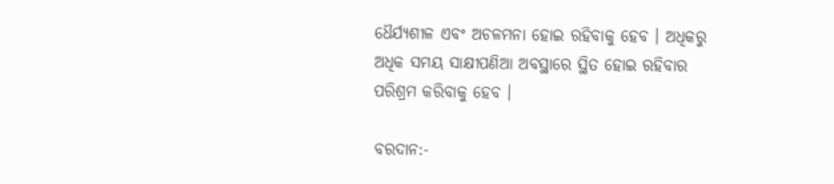ଧୈର୍ଯ୍ୟଶୀଳ ଏବଂ ଅଚଳମନା ହୋଇ ରହିବାକୁ ହେବ । ଅଧିକରୁ ଅଧିକ ସମୟ ସାକ୍ଷୀପଣିଆ ଅବସ୍ଥାରେ ସ୍ଥିତ ହୋଇ ରହିବାର ପରିଶ୍ରମ କରିବାକୁ ହେବ ।

ବରଦାନ:-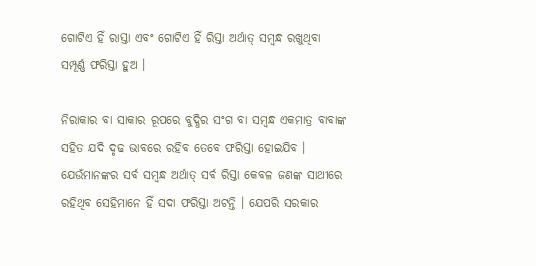ଗୋଟିଏ ହିଁ ରାସ୍ତା ଏବଂ ଗୋଟିଏ ହିଁ ରିସ୍ତା ଅର୍ଥାତ୍ ସମ୍ବନ୍ଧ ରଖୁଥିବା ସମ୍ପୂର୍ଣ୍ଣ ଫରିସ୍ତା ହୁଅ ।

ନିରାକାର ବା ସାକାର ରୂପରେ ବୁଦ୍ଧିର ସଂଗ ବା ସମ୍ବନ୍ଧ ଏକମାତ୍ର ବାବାଙ୍କ ସହିତ ଯଦି ଦୃଢ ଭାବରେ ରହିବ ତେବେ ଫରିସ୍ତା ହୋଇଯିବ । ଯେଉଁମାନଙ୍କର ସର୍ବ ସମ୍ବନ୍ଧ ଅର୍ଥାତ୍ ସର୍ବ ରିସ୍ତା କେବଳ ଜଣଙ୍କ ସାଥୀରେ ରହିଥିବ ସେହିମାନେ ହିଁ ସଦା ଫରିସ୍ତା ଅଟନ୍ତି । ଯେପରି ସରକାର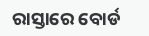ରାସ୍ତାରେ ବୋର୍ଡ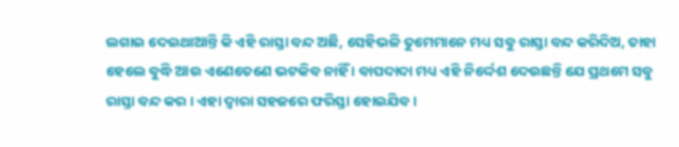ଲଗାଇ ଦେଇଥାଆନ୍ତି କି ଏହି ରାସ୍ତା ବନ୍ଦ ଅଛି, ସେହିଭଳି ତୁମେମାନେ ମଧ୍ୟ ସବୁ ରାସ୍ତା ବନ୍ଦ କରିଦିଅ, ତାହା ହେଲେ ବୁଦ୍ଧି ଆଉ ଏଣେତେଣେ ଭଟକିବ ନାହିଁ । ବାପଦାଦା ମଧ୍ୟ ଏହି ନିର୍ଦ୍ଦେଶ ଦେଉଛନ୍ତି ଯେ ପ୍ରଥମେ ସବୁ ରାସ୍ତା ବନ୍ଦ କର । ଏହା ଦ୍ୱାରା ସହଜରେ ଫରିସ୍ତା ହୋଇଯିବ ।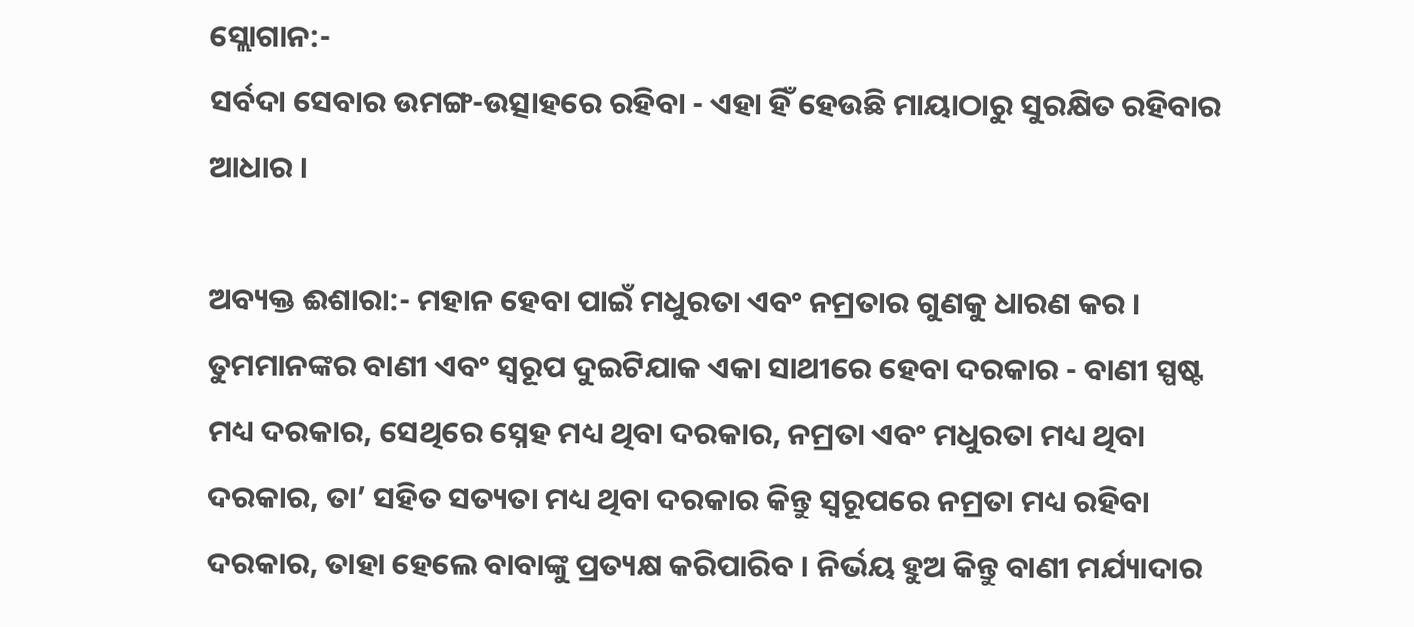ସ୍ଲୋଗାନ:-
ସର୍ବଦା ସେବାର ଉମଙ୍ଗ-ଉତ୍ସାହରେ ରହିବା - ଏହା ହିଁ ହେଉଛି ମାୟାଠାରୁ ସୁରକ୍ଷିତ ରହିବାର ଆଧାର ।

ଅବ୍ୟକ୍ତ ଈଶାରା:- ମହାନ ହେବା ପାଇଁ ମଧୁରତା ଏବଂ ନମ୍ରତାର ଗୁଣକୁ ଧାରଣ କର । ତୁମମାନଙ୍କର ବାଣୀ ଏବଂ ସ୍ୱରୂପ ଦୁଇଟିଯାକ ଏକା ସାଥୀରେ ହେବା ଦରକାର - ବାଣୀ ସ୍ପଷ୍ଟ ମଧ୍ୟ ଦରକାର, ସେଥିରେ ସ୍ନେହ ମଧ୍ୟ ଥିବା ଦରକାର, ନମ୍ରତା ଏବଂ ମଧୁରତା ମଧ୍ୟ ଥିବା ଦରକାର, ତା’ ସହିତ ସତ୍ୟତା ମଧ୍ୟ ଥିବା ଦରକାର କିନ୍ତୁ ସ୍ୱରୂପରେ ନମ୍ରତା ମଧ୍ୟ ରହିବା ଦରକାର, ତାହା ହେଲେ ବାବାଙ୍କୁ ପ୍ରତ୍ୟକ୍ଷ କରିପାରିବ । ନିର୍ଭୟ ହୁଅ କିନ୍ତୁ ବାଣୀ ମର୍ଯ୍ୟାଦାର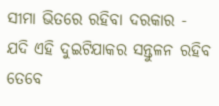ସୀମା ଭିତରେ ରହିବା ଦରକାର - ଯଦି ଏହି ଦୁଇଟିଯାକର ସନ୍ତୁଳନ ରହିବ ତେବେ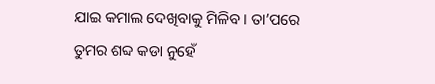ଯାଇ କମାଲ ଦେଖିବାକୁ ମିଳିବ । ତା’ପରେ ତୁମର ଶବ୍ଦ କଡା ନୁହେଁ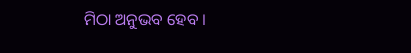ମିଠା ଅନୁଭବ ହେବ ।